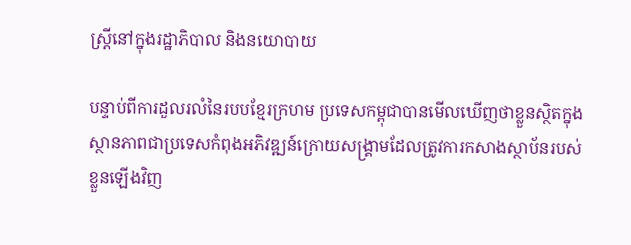ស្ត្រីនៅក្នុងរដ្ឋាភិបាល និងនយោបាយ

បន្ទាប់ពីការដួលរលំនៃរបបខ្មែរក្រហម ប្រទេសកម្ពុជាបានមើលឃើញថាខ្លួនស្ថិតក្នុងស្ថានភាពជាប្រទេសកំពុងអភិវឌ្ឍន៍ក្រោយសង្គ្រាមដែលត្រូវការកសាងស្ថាប័នរបស់ខ្លួនឡើងវិញ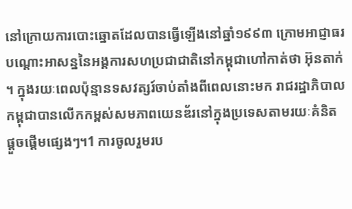នៅក្រោយការបោះឆ្នោតដែលបានធ្វើឡើងនៅឆ្នាំ១៩៩៣ ក្រោមអាជ្ញាធរបណ្តោះអាសន្ននៃអង្គការសហប្រជាជាតិនៅកម្ពុជាហៅកាត់ថា អ៊ុនតាក់។ ក្នុងរយៈពេលប៉ុន្មានទសវត្សរ៍ចាប់តាំងពីពេលនោះមក រាជរដ្ឋាភិបាលកម្ពុជាបានលើកកម្ពស់សមភាពយេនឌ័រនៅក្នុងប្រទេសតាមរយៈគំនិតផ្តួចផ្តើមផ្សេងៗ។1 ការចូលរួមរប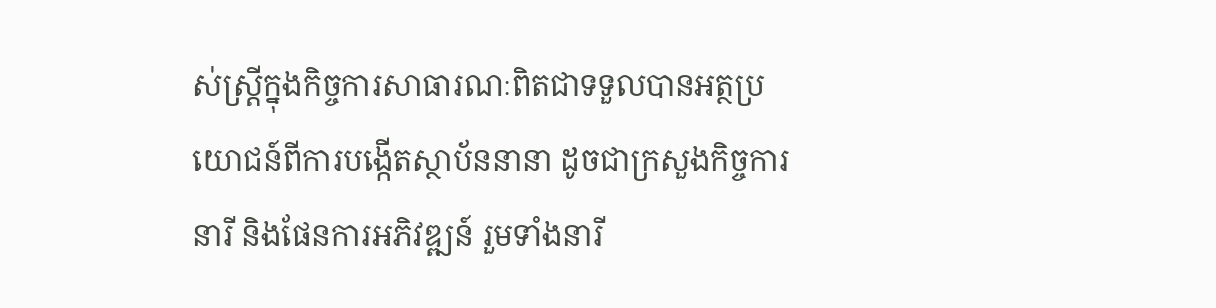ស់ស្ត្រីក្នុងកិច្ចការសាធារណៈពិតជាទទួលបានអត្ថប្រយោជន៍ពីការបង្កើតស្ថាប័ននានា ដូចជាក្រសួងកិច្ចការនារី និងផែនការអភិវឌ្ឍន៍ រួមទាំងនារី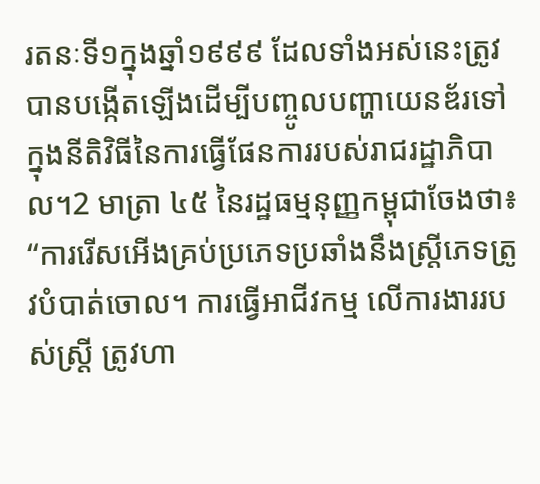រតនៈទី១ក្នុងឆ្នាំ១៩៩៩ ដែលទាំងអស់នេះត្រូវបានបង្កើតឡើងដើម្បីបញ្ចូលបញ្ហាយេនឌ័រទៅក្នុងនីតិវិធីនៃការធ្វើផែនការរបស់រាជរដ្ឋាភិបាល។2 មាត្រា ៤៥ នៃរដ្ឋធម្មនុញ្ញកម្ពុជាចែងថា៖ “ការរើសអើងគ្រប់ប្រភេទប្រឆាំងនឹងស្ត្រីភេទត្រូវបំបាត់ចោល។ ការធ្វើអាជីវកម្ម លើការងាររបស់ស្ត្រី ត្រូវហា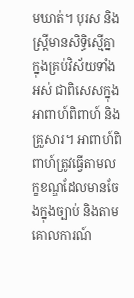មឃាត់។ បុរស និងស្ត្រីមានសិទ្ធិស្មើគ្នាក្នុងគ្រប់វិស័យទាំងអស់ ជាពិសេសក្នុងអាពាហ៍ពិពាហ៍ និងគ្រួសារ។ អាពាហ៍ពិពាហ៍ត្រូវធ្វើតាមលក្ខខណ្ឌដែលមានចែងក្នុងច្បាប់ និងតាមគោលការណ៍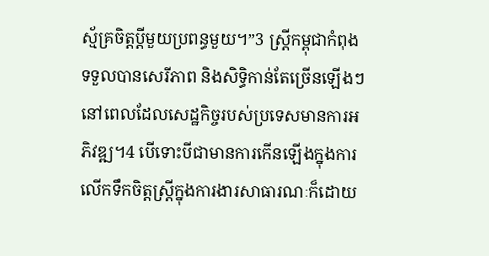ស្ម័គ្រចិត្តប្តីមួយប្រពន្ធមួយ។”3 ស្ត្រីកម្ពុជាកំពុងទទួលបានសេរីភាព និងសិទ្ធិកាន់តែច្រើនឡើងៗនៅពេលដែលសេដ្ឋកិច្ចរបស់ប្រទេសមានការអភិវឌ្ឍ។4 បើទោះបីជាមានការកើនឡើងក្នុងការលើកទឹកចិត្តស្ត្រីក្នុងការងារសាធារណៈក៏ដោយ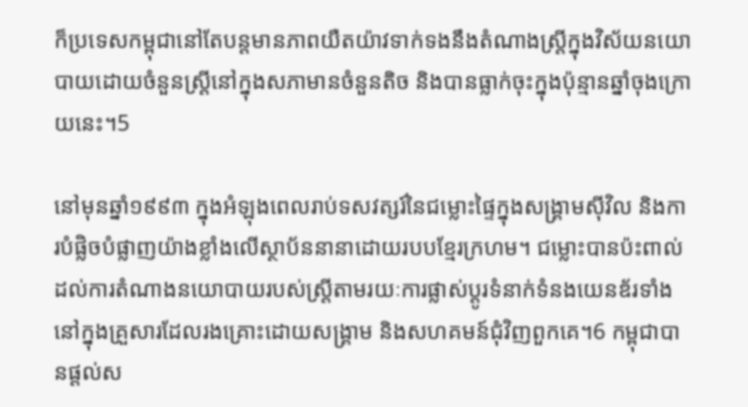ក៏ប្រទេសកម្ពុជានៅតែបន្តមានភាពយឺតយ៉ាវទាក់ទងនឹងតំណាងស្ត្រីក្នុងវិស័យនយោបាយដោយចំនួនស្ត្រីនៅក្នុងសភាមានចំនួនតិច និងបានធ្លាក់ចុះក្នុងប៉ុន្មានឆ្នាំចុងក្រោយនេះ។5

នៅមុនឆ្នាំ១៩៩៣ ក្នុងអំឡុងពេលរាប់ទសវត្សរ៍នៃជម្លោះផ្ទៃក្នុងសង្គ្រាមស៊ីវិល និងការបំផ្លិចបំផ្លាញយ៉ាងខ្លាំងលើស្ថាប័ននានាដោយរបបខ្មែរក្រហម។ ជម្លោះបានប៉ះពាល់ដល់ការតំណាងនយោបាយរបស់ស្ត្រីតាមរយៈការផ្លាស់ប្តូរទំនាក់ទំនងយេនឌ័រទាំងនៅក្នុងគ្រួសារដែលរងគ្រោះដោយសង្គ្រាម និងសហគមន៍ជុំវិញពួកគេ។6 កម្ពុជាបានផ្តល់ស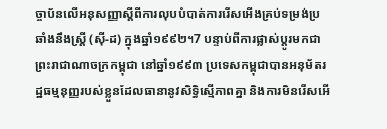ច្ចាប័នលើអនុសញ្ញាស្តីពីការលុបបំបាត់ការរើសអើងគ្រប់ទម្រង់ប្រឆាំងនឹងស្ត្រី (ស៊ី-ដ) ក្នុងឆ្នាំ១៩៩២។7 បន្ទាប់ពីការផ្លាស់ប្តូរមកជាព្រះរាជាណាចក្រកម្ពុជា នៅឆ្នាំ១៩៩៣ ប្រទេសកម្ពុជាបានអនុម័តរដ្ឋធម្មនុញ្ញរបស់ខ្លួនដែលធានានូវសិទ្ធិស្មើភាពគ្នា និងការមិនរើសអើ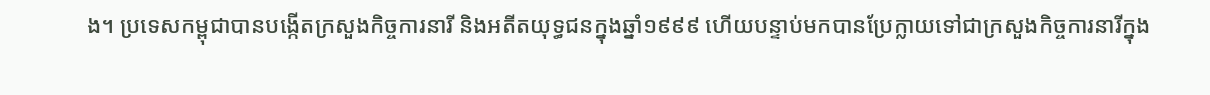ង។ ប្រទេសកម្ពុជាបានបង្កើតក្រសួងកិច្ចការនារី និងអតីតយុទ្ធជនក្នុងឆ្នាំ១៩៩៩ ហើយបន្ទាប់មកបានប្រែក្លាយទៅជាក្រសួងកិច្ចការនារីក្នុង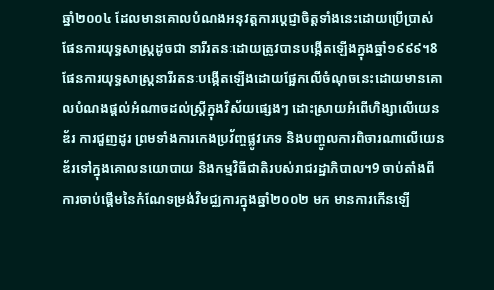ឆ្នាំ២០០៤ ដែលមានគោលបំណងអនុវត្តការប្តេជ្ញាចិត្តទាំងនេះដោយប្រើប្រាស់ផែនការយុទ្ធសាស្ត្រដូចជា នារីរតនៈដោយត្រូវបានបង្កើតឡើងក្នុងឆ្នាំ១៩៩៩។8 ផែនការយុទ្ធសាស្ត្រនារីរតនៈបង្កើតឡើងដោយផ្អែកលើចំណុចនេះដោយមានគោលបំណងផ្តល់អំណាចដល់ស្ត្រីក្នុងវិស័យផ្សេងៗ ដោះស្រាយអំពើហិង្សាលើយេនឌ័រ ការជួញដូរ ព្រមទាំងការកេងប្រវ័ញ្ចផ្លូវភេទ និងបញ្ចូលការពិចារណាលើយេនឌ័រទៅក្នុងគោលនយោបាយ និងកម្មវិធីជាតិរបស់រាជរដ្ឋាភិបាល។9 ចាប់តាំងពីការចាប់ផ្តើមនៃកំណែទម្រង់វិមជ្ឈការក្នុងឆ្នាំ២០០២ មក មានការកើនឡើ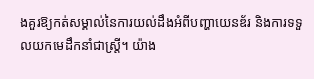ងគួរឱ្យកត់សម្គាល់នៃការយល់ដឹងអំពីបញ្ហាយេនឌ័រ និងការទទួលយកមេដឹកនាំជាស្ត្រី។ យ៉ាង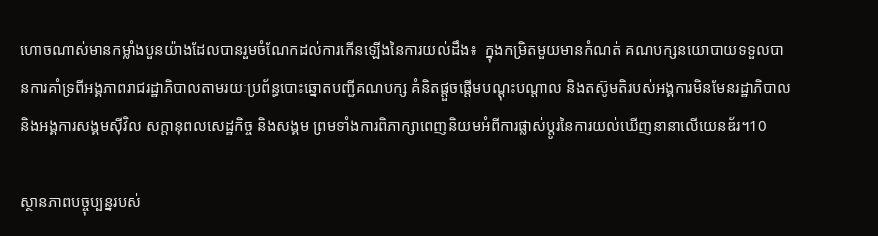ហោចណាស់មានកម្លាំងបួនយ៉ាងដែលបានរួមចំណែកដល់ការកើនឡើងនៃការយល់ដឹង៖  ក្នុងកម្រិតមួយមានកំណត់ គណបក្សនយោបាយទទួលបានការគាំទ្រពីអង្គភាពរាជរដ្ឋាភិបាលតាមរយៈប្រព័ន្ធបោះឆ្នោតបញ្ជីគណបក្ស គំនិតផ្តួចផ្តើមបណ្តុះបណ្តាល និងតស៊ូមតិរបស់អង្គការមិនមែនរដ្ឋាភិបាល និងអង្គការសង្គមស៊ីវិល សក្ដានុពលសេដ្ឋកិច្ច និងសង្គម ព្រមទាំងការពិភាក្សាពេញនិយមអំពីការផ្លាស់ប្តូរនៃការយល់ឃើញនានាលើយេនឌ័រ។10

ស្ថានភាពបច្ចុប្បន្នរបស់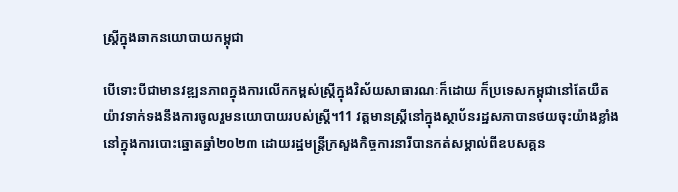ស្ត្រីក្នុងឆាកនយោបាយកម្ពុជា

បើទោះបីជាមានវឌ្ឍនភាពក្នុងការលើកកម្ពស់ស្ត្រីក្នុងវិស័យសាធារណៈក៏ដោយ ក៏ប្រទេសកម្ពុជានៅតែយឺតយ៉ាវទាក់ទងនឹងការចូលរួមនយោបាយរបស់ស្ត្រី។11 វត្តមានស្ត្រីនៅក្នុងស្ថាប័នរដ្ឋសភាបានថយចុះយ៉ាងខ្លាំងនៅក្នុងការបោះឆ្នោតឆ្នាំ២០២៣ ដោយរដ្ឋមន្ត្រីក្រសួងកិច្ចការនារីបានកត់សម្គាល់ពីឧបសគ្គន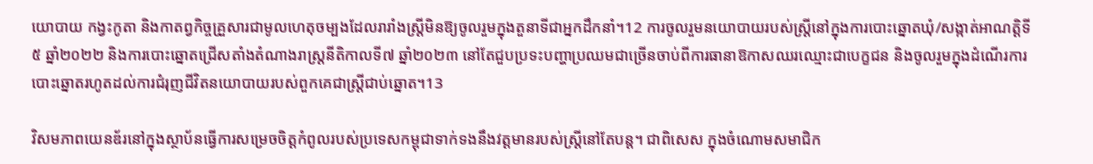យោបាយ កង្វះកូតា និងកាតព្វកិច្ចគ្រួសារជាមូលហេតុចម្បងដែលរារាំងស្ត្រីមិនឱ្យចូលរួមក្នុងតួនាទីជាអ្នកដឹកនាំ។12 ការចូលរួមនយោបាយរបស់ស្ត្រីនៅក្នុងការបោះឆ្នោតឃុំ/សង្កាត់អាណត្តិទី៥ ឆ្នាំ២០២២ និងការបោះឆ្នោតជ្រើសតាំងតំណាងរាស្ត្រនីតិកាលទី៧ ឆ្នាំ២០២៣ នៅតែជួបប្រទះបញ្ហាប្រឈមជាច្រើនចាប់ពីការធានាឱកាសឈរឈ្មោះជាបេក្ខជន និងចូលរួមក្នុងដំណើរការបោះឆ្នោតរហូតដល់ការជំរុញជីវិតនយោបាយរបស់ពួកគេជាស្ត្រីជាប់ឆ្នោត។13

វិសមភាពយេនឌ័រនៅក្នុងស្ថាប័នធ្វើការសម្រេចចិត្តកំពូលរបស់ប្រទេសកម្ពុជាទាក់ទងនឹងវត្តមានរបស់ស្ត្រីនៅតែបន្ត។ ជាពិសេស ក្នុងចំណោមសមាជិក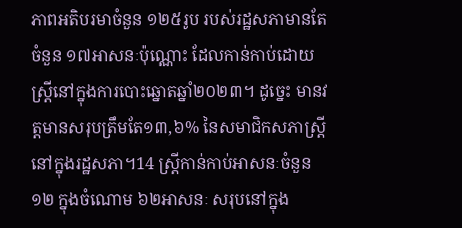ភាពអតិបរមាចំនួន ១២៥រូប របស់រដ្ឋសភាមានតែចំនួន ១៧អាសនៈប៉ុណ្ណោះ ដែលកាន់កាប់ដោយស្ត្រីនៅក្នុងការបោះឆ្នោតឆ្នាំ២០២៣។ ដូច្នេះ មានវត្តមានសរុបត្រឹមតែ១៣,៦% នៃសមាជិកសភាស្ត្រីនៅក្នុងរដ្ឋសភា។14 ស្ត្រីកាន់កាប់អាសនៈចំនួន ១២ ក្នុងចំណោម ៦២អាសនៈ សរុបនៅក្នុង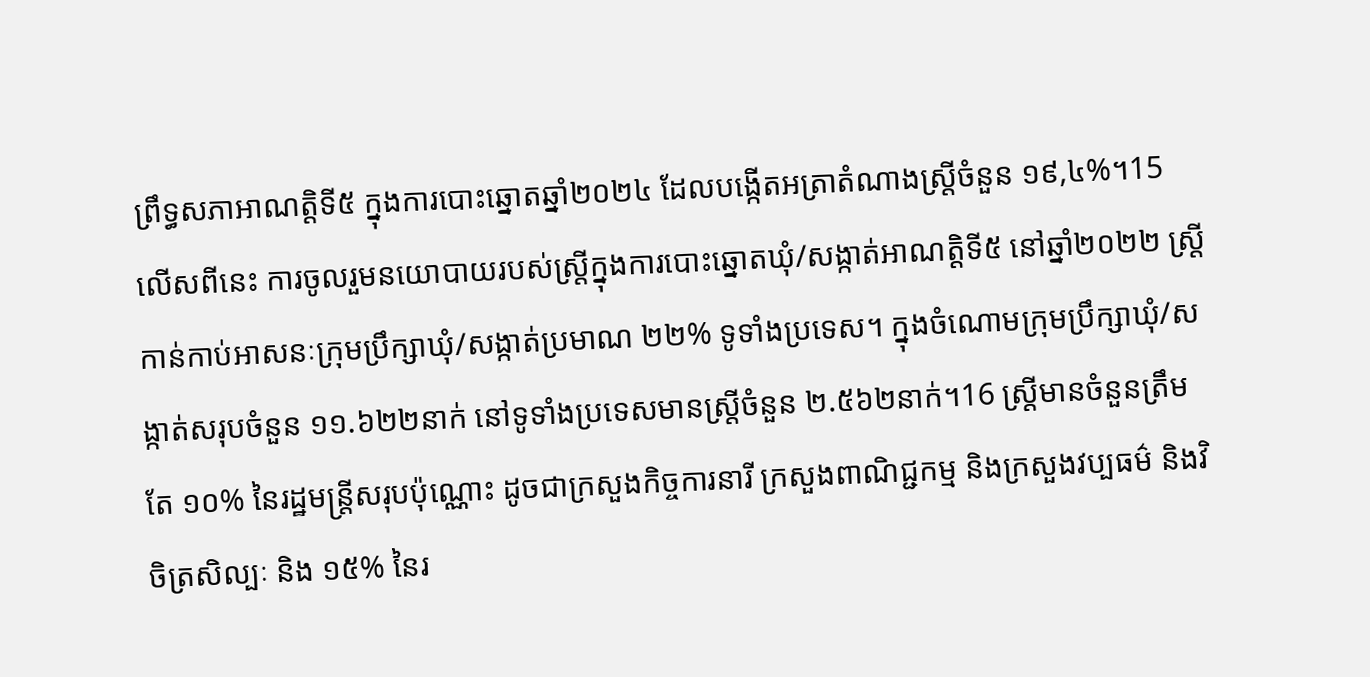ព្រឹទ្ធសភាអាណត្តិទី៥ ក្នុងការបោះឆ្នោតឆ្នាំ២០២៤ ដែលបង្កើតអត្រាតំណាងស្ត្រីចំនួន ១៩,៤%។15 លើសពីនេះ ការចូលរួមនយោបាយរបស់ស្ត្រីក្នុងការបោះឆ្នោតឃុំ/សង្កាត់អាណត្តិទី៥ នៅឆ្នាំ២០២២ ស្ត្រីកាន់កាប់អាសនៈក្រុមប្រឹក្សាឃុំ/សង្កាត់ប្រមាណ ២២% ទូទាំងប្រទេស។ ក្នុងចំណោមក្រុមប្រឹក្សាឃុំ/សង្កាត់សរុបចំនួន ១១.៦២២នាក់ នៅទូទាំងប្រទេសមានស្ត្រីចំនួន ២.៥៦២នាក់។16 ស្ត្រីមានចំនួនត្រឹមតែ ១០% នៃរដ្ឋមន្ត្រីសរុបប៉ុណ្ណោះ ដូចជាក្រសួងកិច្ចការនារី ក្រសួងពាណិជ្ជកម្ម និងក្រសួងវប្បធម៌ និងវិចិត្រសិល្បៈ និង ១៥% នៃរ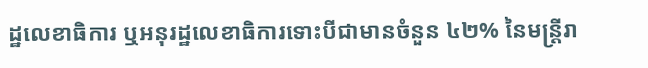ដ្ឋលេខាធិការ ឬអនុរដ្ឋលេខាធិការទោះបីជាមានចំនួន ៤២% នៃមន្ត្រីរា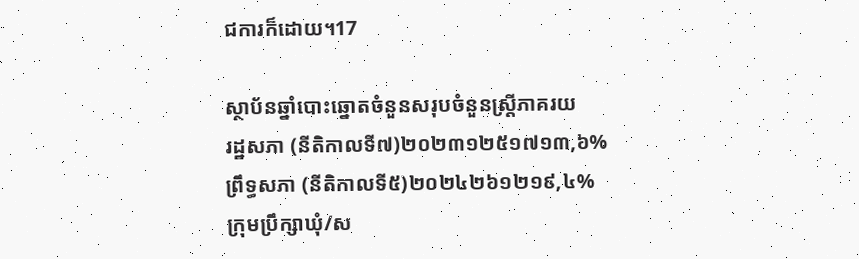ជការក៏ដោយ។17

ស្ថាប័នឆ្នាំបោះឆ្នោតចំនួនសរុបចំនួនស្ត្រីភាគរយ
រដ្ឋសភា (នីតិកាលទី៧)២០២៣១២៥១៧១៣,៦%
ព្រឹទ្ធសភា (នីតិកាលទី៥)២០២៤២៦១២១៩,៤%
ក្រុមប្រឹក្សាឃុំ/ស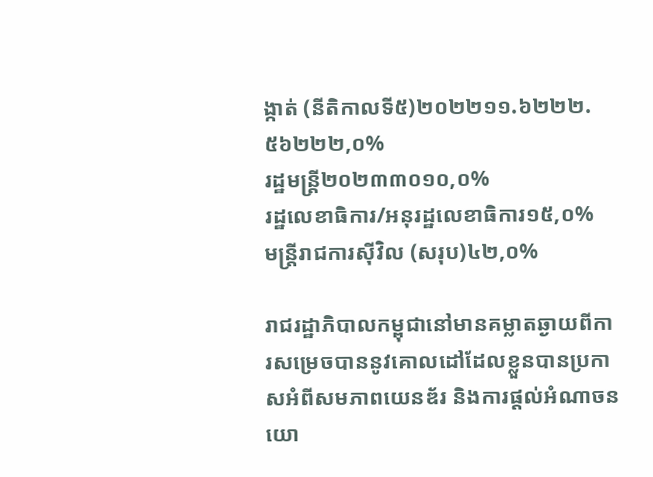ង្កាត់ (នីតិកាលទី៥)២០២២១១.៦២២២.៥៦២២២,០%
រដ្ឋមន្ត្រី២០២៣៣០១០,០%
រដ្ឋលេខាធិការ/អនុរដ្ឋលេខាធិការ១៥,០%
មន្រ្តីរាជការស៊ីវិល (សរុប)៤២,០%

រាជរដ្ឋាភិបាលកម្ពុជានៅមានគម្លាតឆ្ងាយពីការសម្រេចបាននូវគោលដៅដែលខ្លួនបានប្រកាសអំពីសមភាពយេនឌ័រ និងការផ្តល់អំណាចនយោ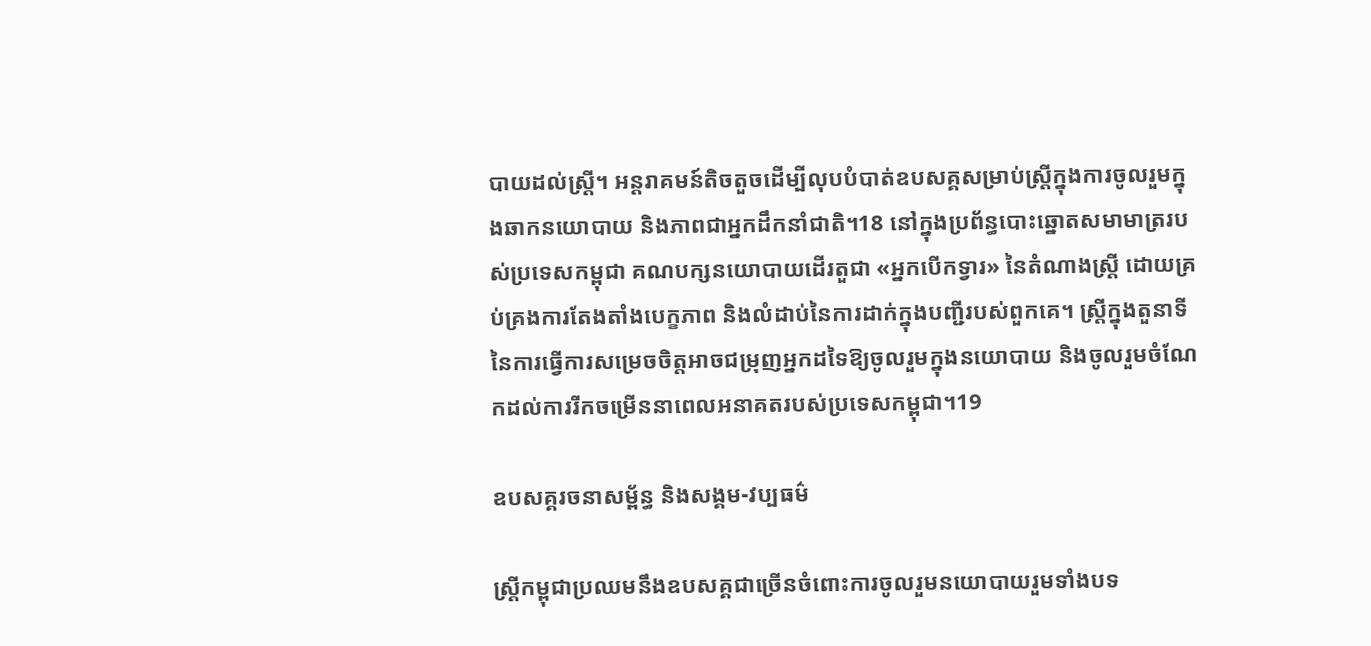បាយដល់ស្ត្រី។ អន្តរាគមន៍តិចតួចដើម្បីលុបបំបាត់ឧបសគ្គសម្រាប់ស្ត្រីក្នុងការចូលរួមក្នុងឆាកនយោបាយ និងភាពជាអ្នកដឹកនាំជាតិ។18 នៅក្នុងប្រព័ន្ធបោះឆ្នោតសមាមាត្ររបស់ប្រទេសកម្ពុជា គណបក្សនយោបាយដើរតួជា «អ្នកបើកទ្វារ» នៃតំណាងស្ត្រី ដោយគ្រប់គ្រងការតែងតាំងបេក្ខភាព និងលំដាប់នៃការដាក់ក្នុងបញ្ជីរបស់ពួកគេ។ ស្ត្រីក្នុងតួនាទីនៃការធ្វើការសម្រេចចិត្តអាចជម្រុញអ្នកដទៃឱ្យចូលរួមក្នុងនយោបាយ និងចូលរួមចំណែកដល់ការរីកចម្រើននាពេលអនាគតរបស់ប្រទេសកម្ពុជា។19

ឧបសគ្គរចនាសម្ព័ន្ធ និងសង្គម-វប្បធម៌

ស្ត្រីកម្ពុជាប្រឈមនឹងឧបសគ្គជាច្រើនចំពោះការចូលរួមនយោបាយរួមទាំងបទ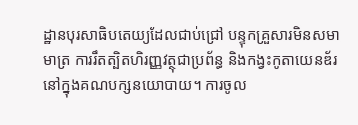ដ្ឋានបុរសាធិបតេយ្យដែលជាប់ជ្រៅ បន្ទុកគ្រួសារមិនសមាមាត្រ ការរឹតត្បិតហិរញ្ញវត្ថុជាប្រព័ន្ធ និងកង្វះកូតាយេនឌ័រនៅក្នុងគណបក្សនយោបាយ។ ការចូល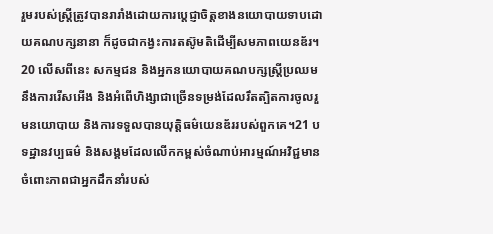រួមរបស់ស្ត្រីត្រូវបានរារាំងដោយការប្តេជ្ញាចិត្តខាងនយោបាយទាបដោយគណបក្សនានា ក៏ដូចជាកង្វះការតស៊ូមតិដើម្បីសមភាពយេនឌ័រ។20 លើសពីនេះ សកម្មជន និងអ្នកនយោបាយគណបក្សស្ត្រីប្រឈមនឹងការរើសអើង និងអំពើហិង្សាជាច្រើនទម្រង់ដែលរឹតត្បិតការចូលរួមនយោបាយ និងការទទួលបានយុត្តិធម៌យេនឌ័ររបស់ពួកគេ។21 បទដ្ឋានវប្បធម៌ និងសង្គមដែលលើកកម្ពស់ចំណាប់អារម្មណ៍អវិជ្ជមានចំពោះភាពជាអ្នកដឹកនាំរបស់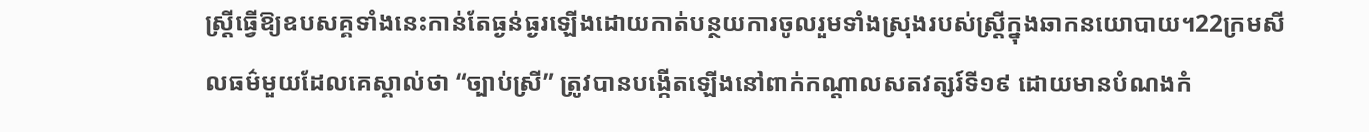ស្ត្រីធ្វើឱ្យឧបសគ្គទាំងនេះកាន់តែធ្ងន់ធ្ងរឡើងដោយកាត់បន្ថយការចូលរួមទាំងស្រុងរបស់ស្ត្រីក្នុងឆាកនយោបាយ។22ក្រមសីលធម៌មួយដែលគេស្គាល់ថា “ច្បាប់ស្រី” ត្រូវបានបង្កើតឡើងនៅពាក់កណ្តាលសតវត្សរ៍ទី១៩ ដោយមានបំណងកំ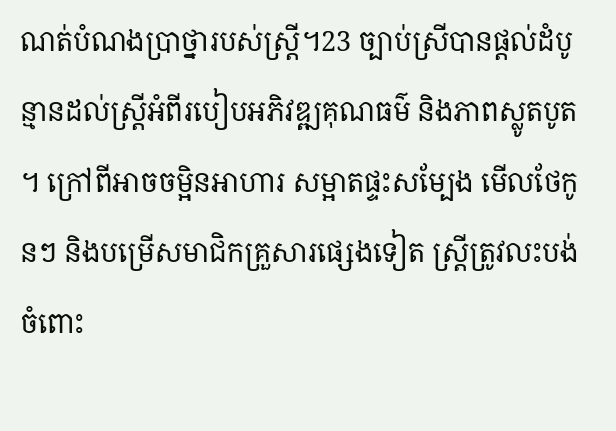ណត់បំណងប្រាថ្នារបស់ស្ត្រី។23 ច្បាប់ស្រីបានផ្តល់ដំបូន្មានដល់ស្ត្រីអំពីរបៀបអភិវឌ្ឍគុណធម៌ និងភាពស្លូតបូត។ ក្រៅពីអាចចម្អិនអាហារ សម្អាតផ្ទះសម្បែង មើលថែកូនៗ និងបម្រើសមាជិកគ្រួសារផ្សេងទៀត ស្ត្រីត្រូវលះបង់ចំពោះ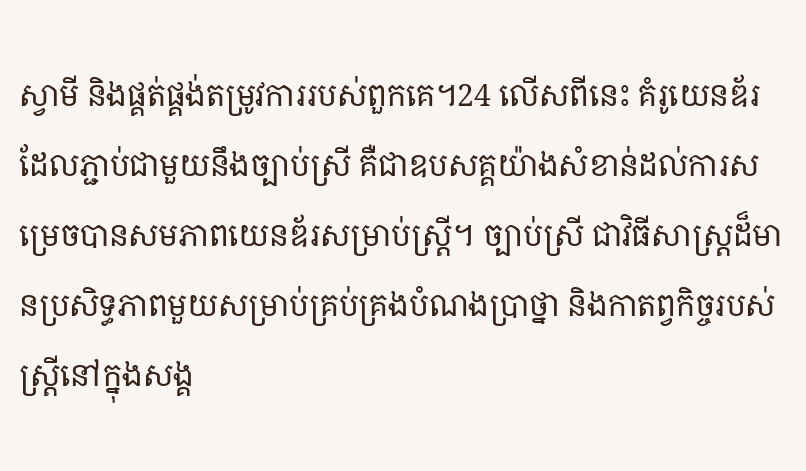ស្វាមី និងផ្គត់ផ្គង់តម្រូវការរបស់ពួកគេ។24 លើសពីនេះ គំរូយេនឌ័រដែលភ្ជាប់ជាមួយនឹងច្បាប់ស្រី គឺជាឧបសគ្គយ៉ាងសំខាន់ដល់ការសម្រេចបានសមភាពយេនឌ័រសម្រាប់ស្ត្រី។ ច្បាប់ស្រី ជាវិធីសាស្ត្រដ៏មានប្រសិទ្ធភាពមួយសម្រាប់គ្រប់គ្រងបំណងប្រាថ្នា និងកាតព្វកិច្ចរបស់ស្ត្រីនៅក្នុងសង្គ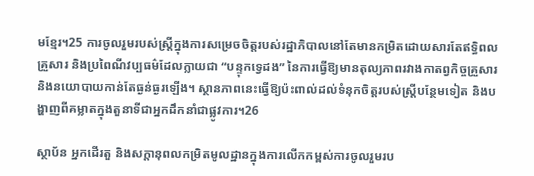មខ្មែរ។25 ការចូលរួមរបស់ស្ត្រីក្នុងការសម្រេចចិត្តរបស់រដ្ឋាភិបាលនៅតែមានកម្រិតដោយសារតែឥទ្ធិពលគ្រួសារ និងប្រពៃណីវប្បធម៌ដែលក្លាយជា “បន្ទុកទ្វេដង” នៃការធ្វើឱ្យមានតុល្យភាពរវាងកាតព្វកិច្ចគ្រួសារ និងនយោបាយកាន់តែធ្ងន់ធ្ងរឡើង។ ស្ថានភាពនេះធ្វើឱ្យប៉ះពាល់ដល់ទំនុកចិត្តរបស់ស្ត្រីបន្ថែមទៀត និងបង្ហាញពីគម្លាតក្នុងតួនាទីជាអ្នកដឹកនាំជាផ្លូវការ។26

ស្ថាប័ន អ្នកដើរតួ និងសក្ដានុពលកម្រិតមូលដ្ឋានក្នុងការលើកកម្ពស់ការចូលរួមរប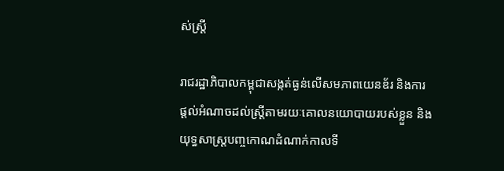ស់ស្ត្រី

រាជរដ្ឋាភិបាលកម្ពុជាសង្កត់ធ្ងន់លើសមភាពយេនឌ័រ និងការផ្តល់អំណាចដល់ស្ត្រីតាមរយៈគោលនយោបាយរបស់ខ្លួន និងយុទ្ធសាស្ត្របញ្ចកោណដំណាក់កាលទី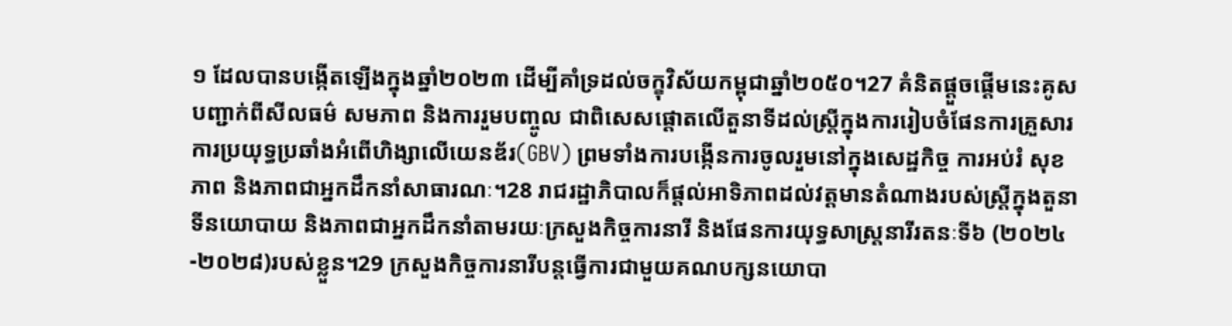១ ដែលបានបង្កើតឡើងក្នុងឆ្នាំ២០២៣ ដើម្បីគាំទ្រដល់ចក្ខុវិស័យកម្ពុជាឆ្នាំ២០៥០។27 គំនិតផ្ដួចផ្ដើមនេះគូសបញ្ជាក់ពីសីលធម៌ សមភាព និងការរួមបញ្ចូល ជាពិសេសផ្តោតលើតួនាទីដល់ស្ត្រីក្នុងការរៀបចំផែនការគ្រួសារ ការប្រយុទ្ធប្រឆាំងអំពើហិង្សាលើយេនឌ័រ(GBV) ព្រមទាំងការបង្កើនការចូលរួមនៅក្នុងសេដ្ឋកិច្ច ការអប់រំ សុខភាព និងភាពជាអ្នកដឹកនាំសាធារណៈ។28 រាជរដ្ឋាភិបាលក៏ផ្តល់អាទិភាពដល់វត្តមានតំណាងរបស់ស្ត្រីក្នុងតួនាទីនយោបាយ និងភាពជាអ្នកដឹកនាំតាមរយៈក្រសួងកិច្ចការនារី និងផែនការយុទ្ធសាស្ត្រនារីរតនៈទី៦ (២០២៤-២០២៨)របស់ខ្លួន។29 ក្រសួងកិច្ចការនារីបន្តធ្វើការជាមួយគណបក្សនយោបា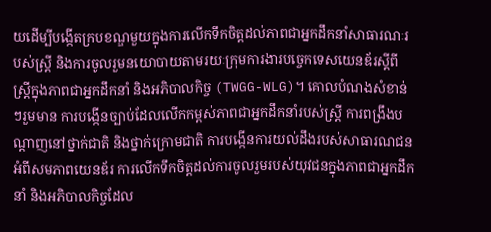យដើម្បីបង្កើតក្របខណ្ឌមួយក្នុងការលើកទឹកចិត្តដល់ភាពជាអ្នកដឹកនាំសាធារណៈរបស់ស្ត្រី និងការចូលរួមនយោបាយតាមរយៈក្រុមការងារបច្ចេកទេសយេនឌ័រស្តីពីស្ត្រីក្នុងភាពជាអ្នកដឹកនាំ និងអភិបាលកិច្ច (TWGG-WLG)។ គោលបំណងសំខាន់ៗរួមមាន ការបង្កើនច្បាប់ដែលលើកកម្ពស់ភាពជាអ្នកដឹកនាំរបស់ស្ត្រី ការពង្រឹងបណ្តាញនៅថ្នាក់ជាតិ និងថ្នាក់ក្រោមជាតិ ការបង្កើនការយល់ដឹងរបស់សាធារណជនអំពីសមភាពយេនឌ័រ ការលើកទឹកចិត្តដល់ការចូលរួមរបស់យុវជនក្នុងភាពជាអ្នកដឹកនាំ និងអភិបាលកិច្ចដែល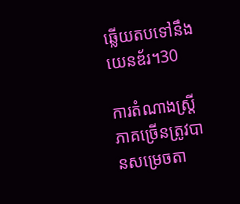ឆ្លើយតបទៅនឹងយេនឌ័រ។30

ការតំណាងស្ត្រីភាគច្រើនត្រូវបានសម្រេចតា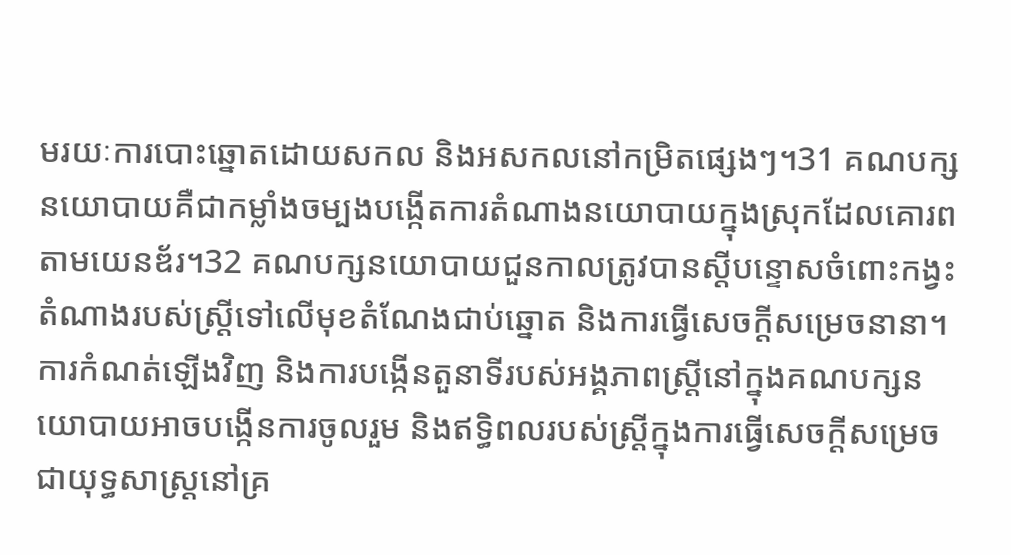មរយៈការបោះឆ្នោតដោយសកល និងអសកលនៅកម្រិតផ្សេងៗ។31 គណបក្សនយោបាយគឺជាកម្លាំងចម្បងបង្កើតការតំណាងនយោបាយក្នុងស្រុកដែលគោរពតាមយេនឌ័រ។32 គណបក្សនយោបាយជួនកាលត្រូវបានស្តីបន្ទោសចំពោះកង្វះតំណាងរបស់ស្ត្រីទៅលើមុខតំណែងជាប់ឆ្នោត និងការធ្វើសេចក្តីសម្រេចនានា។ ការកំណត់ឡើងវិញ និងការបង្កើនតួនាទីរបស់អង្គភាពស្ត្រីនៅក្នុងគណបក្សនយោបាយអាចបង្កើនការចូលរួម និងឥទ្ធិពលរបស់ស្ត្រីក្នុងការធ្វើសេចក្តីសម្រេចជាយុទ្ធសាស្ត្រនៅគ្រ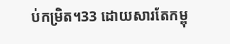ប់កម្រិត។33 ដោយសារតែកម្ពុ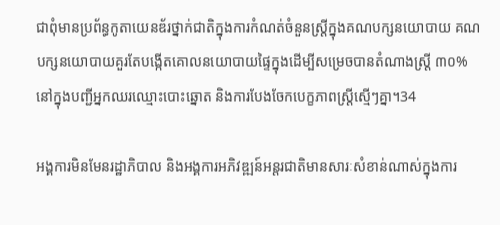ជាពុំមានប្រព័ន្ធកូតាយេនឌ័រថ្នាក់ជាតិក្នុងការកំណត់ចំនួនស្ត្រីក្នុងគណបក្សនយោបាយ គណបក្សនយោបាយគួរតែបង្កើតគោលនយោបាយផ្ទៃក្នុងដើម្បីសម្រេចបានតំណាងស្ត្រី ៣០% នៅក្នុងបញ្ជីអ្នកឈរឈ្មោះបោះឆ្នោត និងការបែងចែកបេក្ខភាពស្ត្រីស្មើៗគ្នា។34

អង្គការមិនមែនរដ្ឋាភិបាល និងអង្គការអភិវឌ្ឍន៍អន្តរជាតិមានសារៈសំខាន់ណាស់ក្នុងការ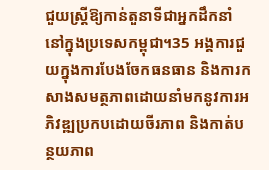ជួយស្ត្រីឱ្យកាន់តួនាទីជាអ្នកដឹកនាំនៅក្នុងប្រទេសកម្ពុជា។35 អង្គការជួយក្នុងការបែងចែកធនធាន និងការកសាងសមត្ថភាពដោយនាំមកនូវការអភិវឌ្ឍប្រកបដោយចីរភាព និងកាត់បន្ថយភាព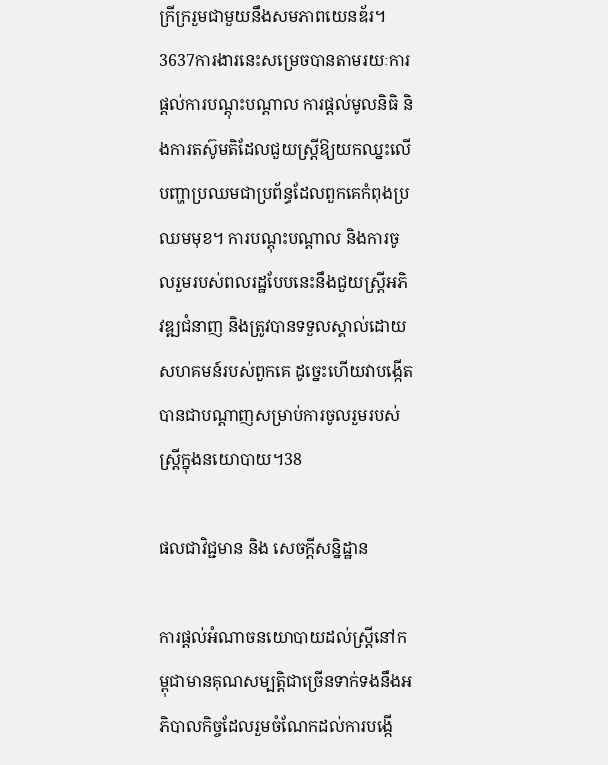ក្រីក្ររួមជាមួយនឹងសមភាពយេនឌ័រ។3637ការងារនេះសម្រេចបានតាមរយៈការផ្តល់ការបណ្តុះបណ្តាល ការផ្តល់មូលនិធិ និងការតស៊ូមតិដែលជួយស្ត្រីឱ្យយកឈ្នះលើបញ្ហាប្រឈមជាប្រព័ន្ធដែលពួកគេកំពុងប្រឈមមុខ។ ការបណ្តុះបណ្តាល និងការចូលរួមរបស់ពលរដ្ឋបែបនេះនឹងជួយស្ត្រីអភិវឌ្ឍជំនាញ និងត្រូវបានទទួលស្គាល់ដោយសហគមន៍របស់ពួកគេ ដូច្នេះហើយវាបង្កើតបានជាបណ្តាញសម្រាប់ការចូលរួមរបស់ស្ត្រីក្នុងនយោបាយ។38

ផលជាវិជ្ជមាន និង សេចក្តីសន្និដ្ឋាន

ការផ្តល់អំណាចនយោបាយដល់ស្ត្រីនៅកម្ពុជាមានគុណសម្បត្តិជាច្រើនទាក់ទងនឹងអភិបាលកិច្ចដែលរួមចំណែកដល់ការបង្កើ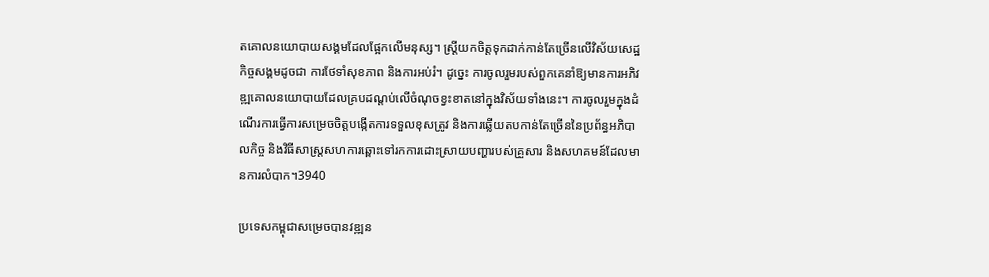តគោលនយោបាយសង្គមដែលផ្អែកលើមនុស្ស។ ស្ត្រីយកចិត្តទុកដាក់កាន់តែច្រើនលើវិស័យសេដ្ឋកិច្ចសង្គមដូចជា ការថែទាំសុខភាព និងការអប់រំ។ ដូច្នេះ ការចូលរួមរបស់ពួកគេនាំឱ្យមានការអភិវឌ្ឍគោលនយោបាយដែលគ្របដណ្តប់លើចំណុចខ្វះខាតនៅក្នុងវិស័យទាំងនេះ។ ការចូលរួមក្នុងដំណើរការធ្វើការសម្រេចចិត្តបង្កើតការទទួលខុសត្រូវ និងការឆ្លើយតបកាន់តែច្រើននៃប្រព័ន្ធអភិបាលកិច្ច និងវិធីសាស្ត្រសហការឆ្ពោះទៅរកការដោះស្រាយបញ្ហារបស់គ្រួសារ និងសហគមន៍ដែលមានការលំបាក។3940

ប្រទេសកម្ពុជាសម្រេចបានវឌ្ឍន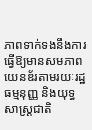ភាពទាក់ទងនឹងការធ្វើឱ្យមានសមភាពយេនឌ័រតាមរយៈរដ្ឋធម្មនុញ្ញ និងយុទ្ធសាស្ត្រជាតិ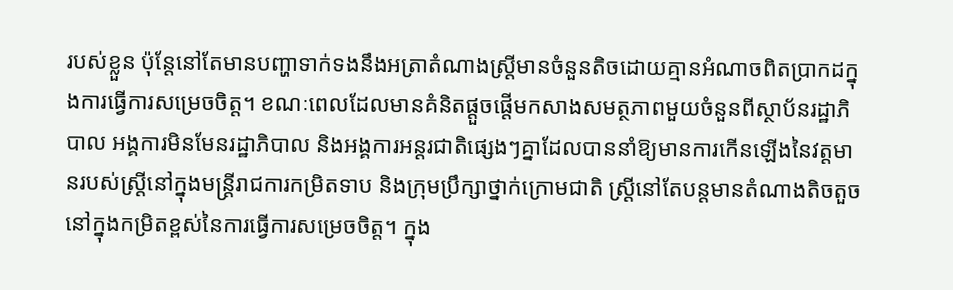របស់ខ្លួន ប៉ុន្តែនៅតែមានបញ្ហាទាក់ទងនឹងអត្រាតំណាងស្ត្រីមានចំនួនតិចដោយគ្មានអំណាចពិតប្រាកដក្នុងការធ្វើការសម្រេចចិត្ត។ ខណៈពេលដែលមានគំនិតផ្តួចផ្តើមកសាងសមត្ថភាពមួយចំនួនពីស្ថាប័នរដ្ឋាភិបាល អង្គការមិនមែនរដ្ឋាភិបាល និងអង្គការអន្តរជាតិផ្សេងៗគ្នាដែលបាននាំឱ្យមានការកើនឡើងនៃវត្តមានរបស់ស្ត្រីនៅក្នុងមន្ត្រីរាជការកម្រិតទាប និងក្រុមប្រឹក្សាថ្នាក់ក្រោមជាតិ ស្ត្រីនៅតែបន្តមានតំណាងតិចតួចនៅក្នុងកម្រិតខ្ពស់នៃការធ្វើការសម្រេចចិត្ត។ ក្នុង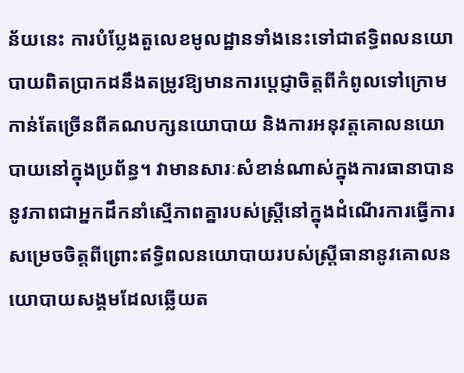ន័យនេះ ការបំប្លែងតួលេខមូលដ្ឋានទាំងនេះទៅជាឥទ្ធិពលនយោបាយពិតប្រាកដនឹងតម្រូវឱ្យមានការប្តេជ្ញាចិត្តពីកំពូលទៅក្រោមកាន់តែច្រើនពីគណបក្សនយោបាយ និងការអនុវត្តគោលនយោបាយនៅក្នុងប្រព័ន្ធ។ វាមានសារៈសំខាន់ណាស់ក្នុងការធានាបាននូវភាពជាអ្នកដឹកនាំស្មើភាពគ្នារបស់ស្ត្រីនៅក្នុងដំណើរការធ្វើការសម្រេចចិត្តពីព្រោះឥទ្ធិពលនយោបាយរបស់ស្ត្រីធានានូវគោលនយោបាយសង្គមដែលឆ្លើយត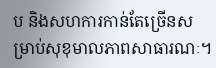ប និងសហការកាន់តែច្រើនសម្រាប់សុខុមាលភាពសាធារណៈ។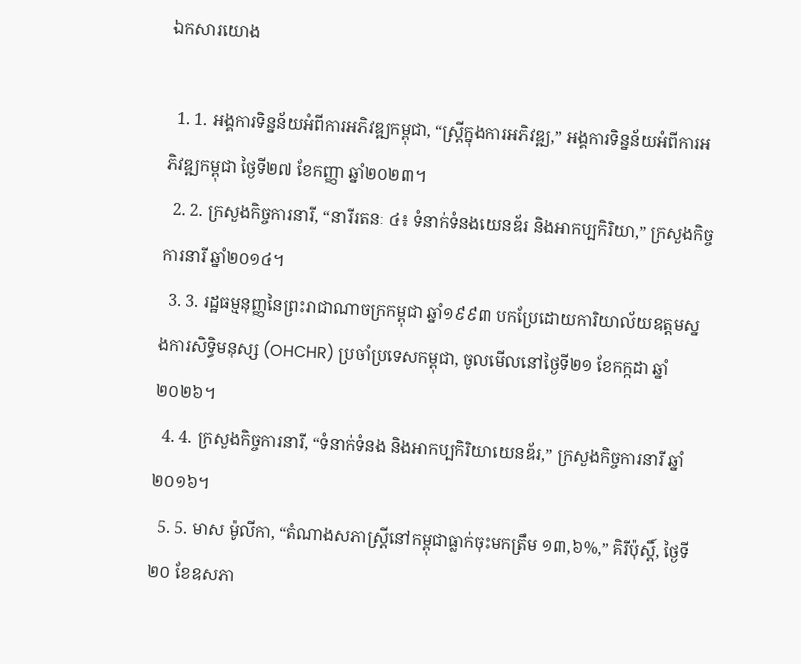ឯកសារយោង

  1. 1. អង្គការទិន្នន័យអំពីការអភិវឌ្ឍកម្ពុជា, “ស្ត្រីក្នុងការអភិវឌ្ឍ,” អង្គការទិន្នន័យអំពីការអភិវឌ្ឍកម្ពុជា ថ្ងៃទី២៧ ខែកញ្ញា ឆ្នាំ២០២៣។
  2. 2. ក្រសួងកិច្ចការនារី, “នារីរតនៈ ៤៖ ទំនាក់ទំនងយេនឌ័រ និងអាកប្បកិរិយា,” ក្រសួងកិច្ចការនារី ឆ្នាំ២០១៤។
  3. 3. រដ្ឋធម្មនុញ្ញនៃព្រះរាជាណាចក្រកម្ពុជា ឆ្នាំ១៩៩៣ បកប្រែដោយការិយាល័យឧត្តមស្នងការសិទ្ធិមនុស្ស (OHCHR) ប្រចាំប្រទេសកម្ពុជា, ចូលមើលនៅថ្ងៃទី២១ ខែកក្កដា ឆ្នាំ២០២៦។
  4. 4. ក្រសួងកិច្ចការនារី, “ទំនាក់ទំនង និងអាកប្បកិរិយាយេនឌ័រ,” ក្រសួងកិច្ចការនារី ឆ្នាំ២០១៦។
  5. 5. មាស ម៉ូលីកា, “តំណាងសភាស្ត្រីនៅកម្ពុជាធ្លាក់ចុះមកត្រឹម ១៣,៦%,” គិរីប៉ុស្តិ៍, ថ្ងៃទី២០ ខែឧសភា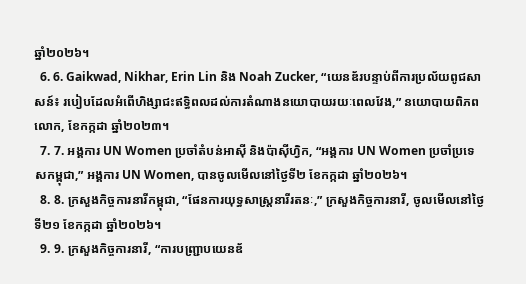ឆ្នាំ២០២៦។
  6. 6. Gaikwad, Nikhar, Erin Lin និង Noah Zucker, “យេនឌ័របន្ទាប់ពីការប្រល័យពូជសាសន៍៖ របៀបដែលអំពើហិង្សាជះឥទ្ធិពលដល់ការតំណាងនយោបាយរយៈពេលវែង,” នយោបាយពិភពលោក, ខែកក្កដា ឆ្នាំ២០២៣។
  7. 7. អង្គការ UN Women ប្រចាំតំបន់អាស៊ី និងប៉ាស៊ីហ្វិក, “អង្គការ UN Women ប្រចាំប្រទេសកម្ពុជា,” អង្គការ UN Women, បានចូលមើលនៅថ្ងៃទី២ ខែកក្កដា ឆ្នាំ២០២៦។
  8. 8. ក្រសួងកិច្ចការនារីកម្ពុជា, “ផែនការយុទ្ធសាស្ត្រនារីរតនៈ,” ក្រសួងកិច្ចការនារី, ចូលមើលនៅថ្ងៃទី២១ ខែកក្កដា ឆ្នាំ២០២៦។
  9. 9. ក្រសួងកិច្ចការនារី, “ការបញ្ជ្រាបយេនឌ័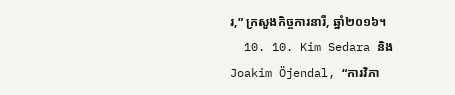រ,” ក្រសួងកិច្ចការនារី, ឆ្នាំ២០១៦។
  10. 10. Kim Sedara និង Joakim Öjendal, “ការវិភា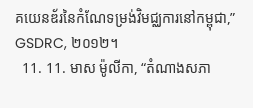គយេនឌ័រនៃកំណែទម្រង់វិមជ្ឈការនៅកម្ពុជា,” GSDRC, ២០១២។
  11. 11. មាស ម៉ូលីកា, “តំណាងសភា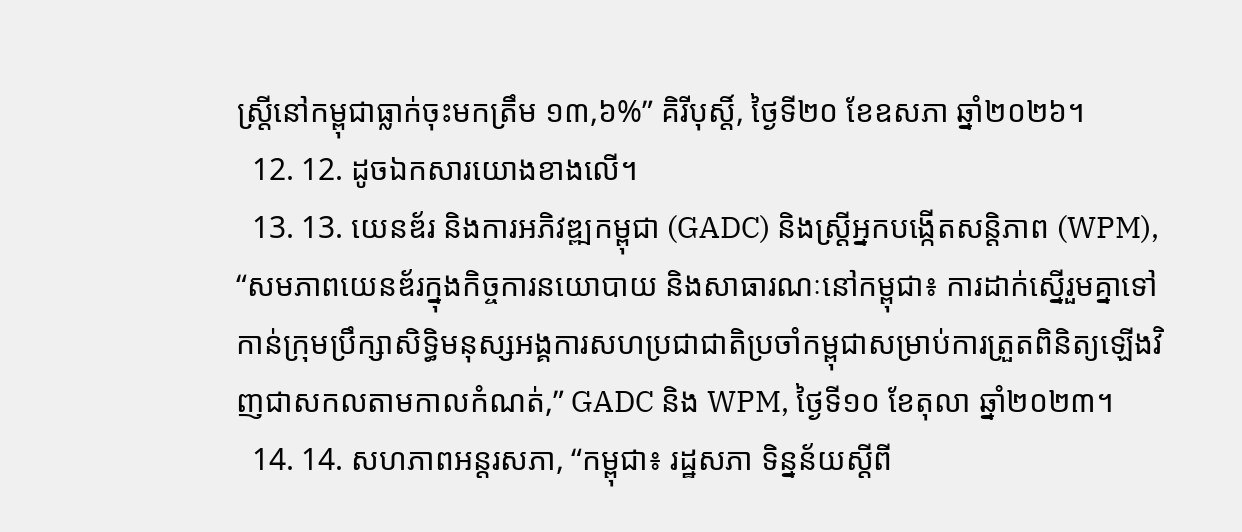ស្ត្រីនៅកម្ពុជាធ្លាក់ចុះមកត្រឹម ១៣,៦%” គិរីបុស្តិ៍, ថ្ងៃទី២០ ខែឧសភា ឆ្នាំ២០២៦។
  12. 12. ដូចឯកសារយោងខាងលើ។
  13. 13. យេនឌ័រ និងការអភិវឌ្ឍកម្ពុជា (GADC) និងស្ត្រីអ្នកបង្កើតសន្តិភាព (WPM), “សមភាពយេនឌ័រក្នុងកិច្ចការនយោបាយ និងសាធារណៈនៅកម្ពុជា៖ ការដាក់ស្នើរួមគ្នាទៅកាន់ក្រុមប្រឹក្សាសិទ្ធិមនុស្សអង្គការសហប្រជាជាតិប្រចាំកម្ពុជាសម្រាប់ការត្រួតពិនិត្យឡើងវិញជាសកលតាមកាលកំណត់,” GADC និង WPM, ថ្ងៃទី១០ ខែតុលា ឆ្នាំ២០២៣។
  14. 14. សហភាពអន្តរសភា, “កម្ពុជា៖ រដ្ឋសភា ទិន្នន័យស្តីពី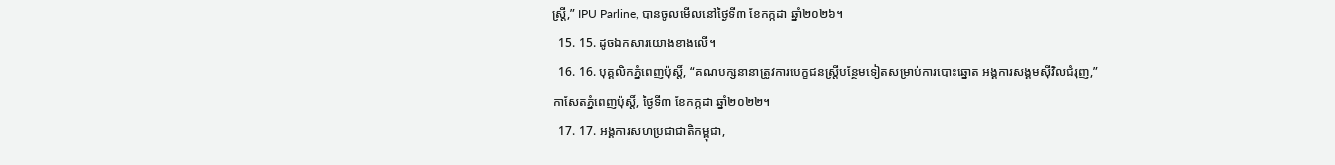ស្ត្រី,” IPU Parline, បានចូលមើលនៅថ្ងៃទី៣ ខែកក្កដា ឆ្នាំ២០២៦។
  15. 15. ដូចឯកសារយោងខាងលើ។
  16. 16. បុគ្គលិកភ្នំពេញប៉ុស្តិ៍, “គណបក្សនានាត្រូវការបេក្ខជនស្ត្រីបន្ថែមទៀតសម្រាប់ការបោះឆ្នោត អង្គការសង្គមស៊ីវិលជំរុញ,” កាសែតភ្នំពេញប៉ុស្តិ៍, ថ្ងៃទី៣ ខែកក្កដា ឆ្នាំ២០២២។
  17. 17. អង្គការសហប្រជាជាតិកម្ពុជា,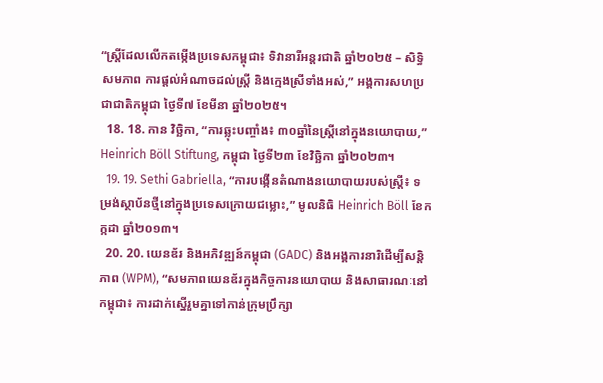“ស្ត្រីដែលលើកតម្កើងប្រទេសកម្ពុជា៖ ទិវានារីអន្តរជាតិ ឆ្នាំ២០២៥ – សិទ្ធិ សមភាព ការផ្តល់អំណាចដល់ស្ត្រី និងក្មេងស្រីទាំងអស់,” អង្គការសហប្រជាជាតិកម្ពុជា ថ្ងៃទី៧ ខែមីនា ឆ្នាំ២០២៥។
  18. 18. កាន វិច្ឆិកា, “ការឆ្លុះបញ្ចាំង៖ ៣០ឆ្នាំនៃស្ត្រីនៅក្នុងនយោបាយ,” Heinrich Böll Stiftung, កម្ពុជា ថ្ងៃទី២៣ ខែវិច្ឆិកា ឆ្នាំ២០២៣។
  19. 19. Sethi Gabriella, “ការបង្កើនតំណាងនយោបាយរបស់ស្ត្រី៖ ទម្រង់ស្ថាប័នថ្មីនៅក្នុងប្រទេសក្រោយជម្លោះ,” មូលនិធិ Heinrich Böll ខែកក្កដា ឆ្នាំ២០១៣។
  20. 20. យេនឌ័រ និងអភិវឌ្ឍន៍កម្ពុជា (GADC) និងអង្គការនារិដើម្បីសន្តិភាព (WPM), “សមភាពយេនឌ័រក្នុងកិច្ចការនយោបាយ និងសាធារណៈនៅកម្ពុជា៖ ការដាក់ស្នើរួមគ្នាទៅកាន់ក្រុមប្រឹក្សា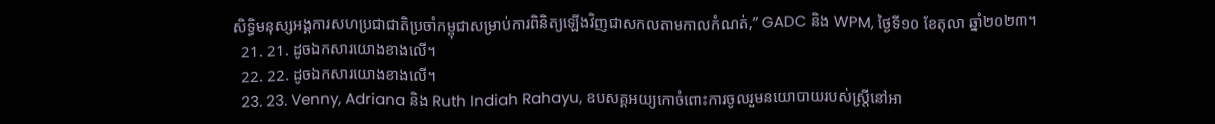សិទ្ធិមនុស្សអង្គការសហប្រជាជាតិប្រចាំកម្ពុជាសម្រាប់ការពិនិត្យឡើងវិញជាសកលតាមកាលកំណត់,” GADC និង WPM, ថ្ងៃទី១០ ខែតុលា ឆ្នាំ២០២៣។
  21. 21. ដូចឯកសារយោងខាងលើ។
  22. 22. ដូចឯកសារយោងខាងលើ។
  23. 23. Venny, Adriana និង Ruth Indiah Rahayu, ឧបសគ្គអយ្យកោចំពោះការចូលរួមនយោបាយរបស់ស្ត្រីនៅអា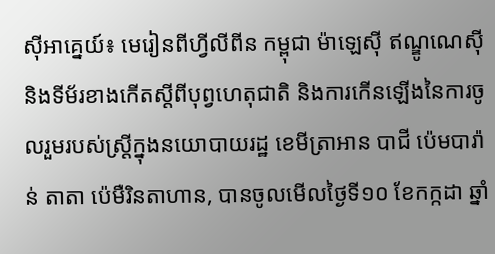ស៊ីអាគ្នេយ៍៖ មេរៀនពីហ្វីលីពីន កម្ពុជា ម៉ាឡេស៊ី ឥណ្ឌូណេស៊ី និងទីម័រខាងកើតស្តីពីបុព្វហេតុជាតិ និងការកើនឡើងនៃការចូលរួមរបស់ស្ត្រីក្នុងនយោបាយរដ្ឋ ខេមីត្រាអាន បាជី ប៉េមបារ៉ាន់ តាតា ប៉េមឺរិនតាហាន, បានចូលមើលថ្ងៃទី១០ ខែកក្កដា ឆ្នាំ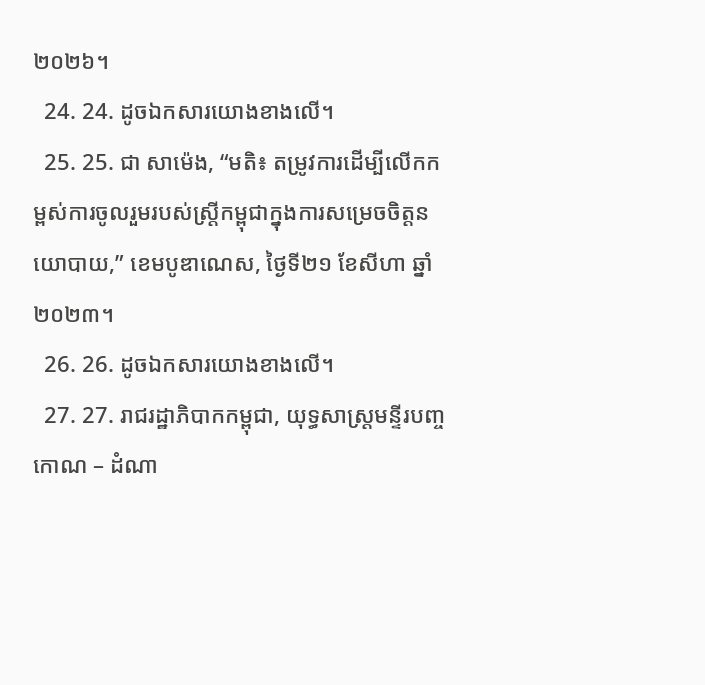២០២៦។
  24. 24. ដូចឯកសារយោងខាងលើ។
  25. 25. ជា សាម៉េង, “មតិ៖ តម្រូវការដើម្បីលើកកម្ពស់ការចូលរួមរបស់ស្ត្រីកម្ពុជាក្នុងការសម្រេចចិត្តនយោបាយ,” ខេមបូឌាណេស, ថ្ងៃទី២១ ខែសីហា ឆ្នាំ ២០២៣។
  26. 26. ដូចឯកសារយោងខាងលើ។
  27. 27. រាជរដ្ឋាភិបាកកម្ពុជា, យុទ្ធសាស្ត្រមន្ទីរបញ្ចកោណ – ដំណា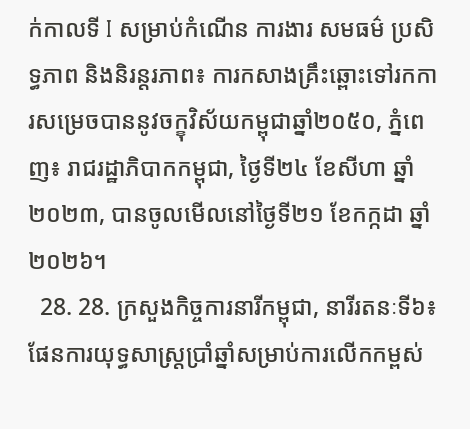ក់កាលទី I សម្រាប់កំណើន ការងារ សមធម៌ ប្រសិទ្ធភាព និងនិរន្តរភាព៖ ការកសាងគ្រឹះឆ្ពោះទៅរកការសម្រេចបាននូវចក្ខុវិស័យកម្ពុជាឆ្នាំ២០៥០, ភ្នំពេញ៖ រាជរដ្ឋាភិបាកកម្ពុជា, ថ្ងៃទី២៤ ខែសីហា ឆ្នាំ២០២៣, បានចូលមើលនៅថ្ងៃទី២១ ខែកក្កដា ឆ្នាំ២០២៦។
  28. 28. ក្រសួងកិច្ចការនារីកម្ពុជា, នារីរតនៈទី៦៖ ផែនការយុទ្ធសាស្ត្រប្រាំឆ្នាំសម្រាប់ការលើកកម្ពស់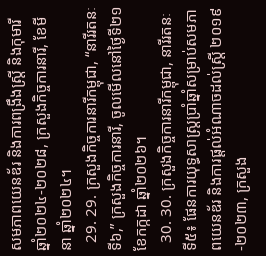សមភាពយេនឌ័រ និងការពង្រឹងស្ត្រី និងកុមារី ឆ្នាំ២០២៤-២០២៨, ក្រសួងកិច្ចការនារី, ខែមីនា ឆ្នាំ២០២៤។
  29. 29. ក្រសួងកិច្ចការនារីកម្ពុជា, “នារីរតនៈទី៦,” ក្រសួងកិច្ចការនារី, ចូលមើលនៅថ្ងៃទី២១ ខែកក្កដា ឆ្នាំ២០២៦។
  30. 30. ក្រសួងកិច្ចការនារីកម្ពុជា, នារីរតនៈ ទី៥៖ ផែនការយុទ្ធសាស្ត្រប្រាំឆ្នាំសម្រាប់សមភាពយេនឌ័រ និងការផ្តល់អំណាចដល់ស្ត្រី ២០១៩-២០២៣, ក្រសួង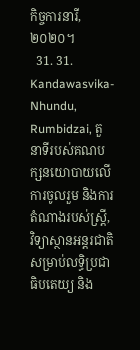កិច្ចការនារី, ២០២០។
  31. 31. Kandawasvika-Nhundu, Rumbidzai, តួនាទីរបស់គណបក្សនយោបាយលើការចូលរួម និងការតំណាងរបស់ស្ត្រី, វិទ្យាស្ថានអន្តរជាតិសម្រាប់លទ្ធិប្រជាធិបតេយ្យ និង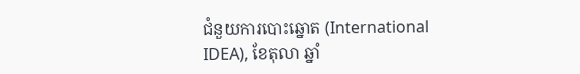ជំនួយការបោះឆ្នោត (International IDEA), ខែតុលា ឆ្នាំ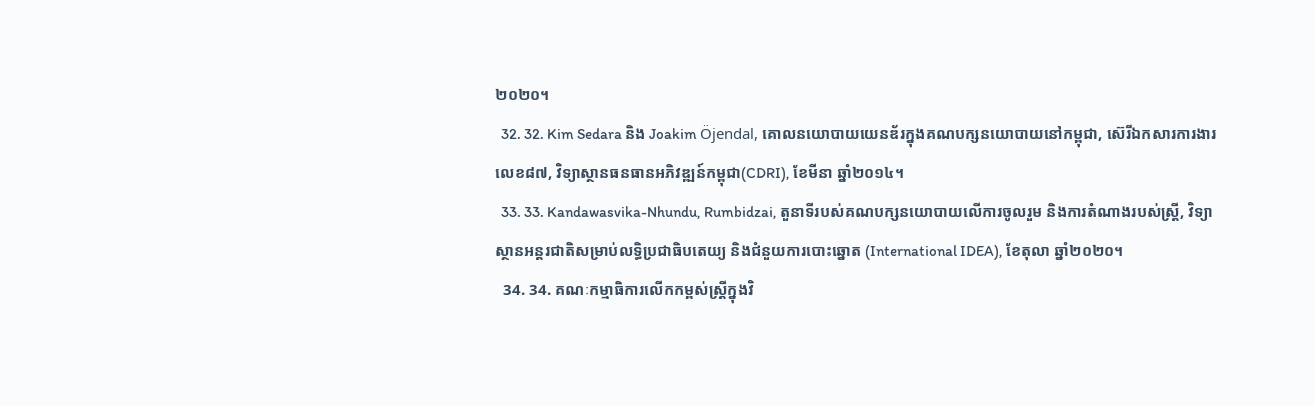២០២០។
  32. 32. Kim Sedara និង Joakim Öjendal, គោលនយោបាយយេនឌ័រក្នុងគណបក្សនយោបាយនៅកម្ពុជា, ស៊េរីឯកសារការងារលេខ៨៧, វិទ្យាស្ថានធនធានអភិវឌ្ឍន៍កម្ពុជា(CDRI), ខែមីនា ឆ្នាំ២០១៤។
  33. 33. Kandawasvika-Nhundu, Rumbidzai, តួនាទីរបស់គណបក្សនយោបាយលើការចូលរួម និងការតំណាងរបស់ស្ត្រី, វិទ្យាស្ថានអន្តរជាតិសម្រាប់លទ្ធិប្រជាធិបតេយ្យ និងជំនួយការបោះឆ្នោត (International IDEA), ខែតុលា ឆ្នាំ២០២០។
  34. 34. គណៈកម្មាធិការលើកកម្ពស់ស្ត្រីក្នុងវិ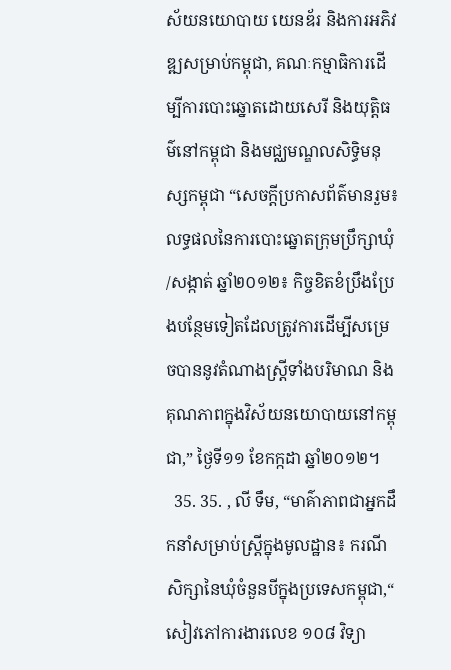ស័យនយោបាយ យេនឌ័រ និងការអភិវឌ្ឍសម្រាប់កម្ពុជា, គណៈកម្មាធិការដើម្បីការបោះឆ្នោតដោយសេរី និងយុត្តិធម៌នៅកម្ពុជា និងមជ្ឈមណ្ឌលសិទ្ធិមនុស្សកម្ពុជា “សេចក្តីប្រកាសព័ត៌មានរួម៖ លទ្ធផលនៃការបោះឆ្នោតក្រុមប្រឹក្សាឃុំ/សង្កាត់ ឆ្នាំ២០១២៖ កិច្ចខិតខំប្រឹងប្រែងបន្ថែមទៀតដែលត្រូវការដើម្បីសម្រេចបាននូវតំណាងស្ត្រីទាំងបរិមាណ និងគុណភាពក្នុងវិស័យនយោបាយនៅកម្ពុជា,” ថ្ងៃទី១១ ខែកក្កដា ឆ្នាំ២០១២។
  35. 35. , លី ទឹម, “មាគ៌ាភាពជាអ្នកដឹកនាំសម្រាប់ស្ត្រីក្នុងមូលដ្ឋាន៖ ករណីសិក្សានៃឃុំចំនួនបីក្នុងប្រទេសកម្ពុជា,“ សៀវភៅការងារលេខ ១០៨ វិទ្យា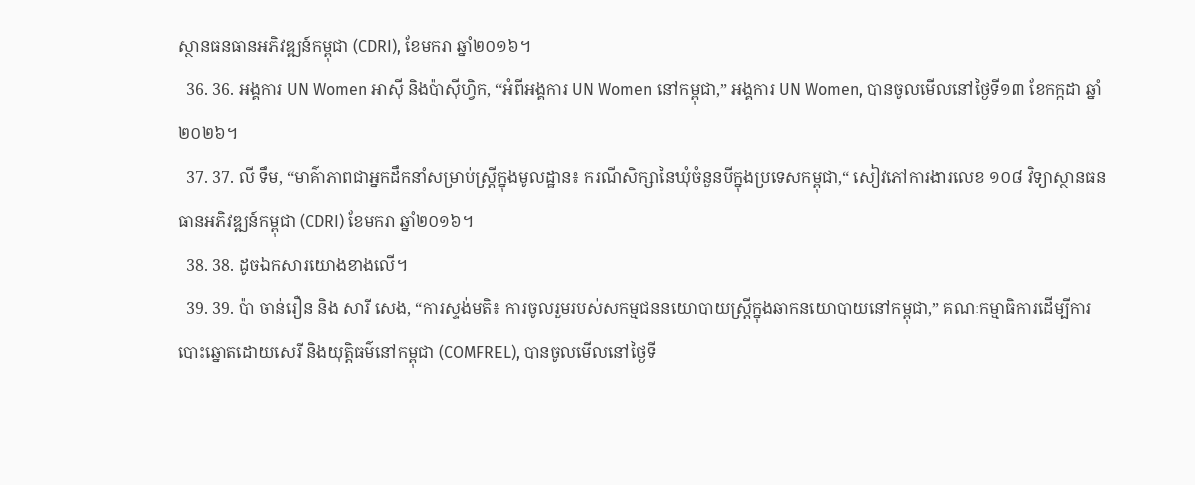ស្ថានធនធានអភិវឌ្ឍន៍កម្ពុជា (CDRI), ខែមករា ឆ្នាំ២០១៦។
  36. 36. អង្គការ UN Women អាស៊ី និងប៉ាស៊ីហ្វិក, “អំពីអង្គការ UN Women នៅកម្ពុជា,” អង្គការ UN Women, បានចូលមើលនៅថ្ងៃទី១៣ ខែកក្កដា ឆ្នាំ២០២៦។
  37. 37. លី ទឹម, “មាគ៌ាភាពជាអ្នកដឹកនាំសម្រាប់ស្ត្រីក្នុងមូលដ្ឋាន៖ ករណីសិក្សានៃឃុំចំនួនបីក្នុងប្រទេសកម្ពុជា,“ សៀវភៅការងារលេខ ១០៨ វិទ្យាស្ថានធនធានអភិវឌ្ឍន៍កម្ពុជា (CDRI) ខែមករា ឆ្នាំ២០១៦។
  38. 38. ដូចឯកសារយោងខាងលើ។
  39. 39. ប៉ា ចាន់រឿន និង សារី សេង, “ការស្ទង់មតិ៖ ការចូលរួមរបស់សកម្មជននយោបាយស្ត្រីក្នុងឆាកនយោបាយនៅកម្ពុជា,” គណៈកម្មាធិការដើម្បីការបោះឆ្នោតដោយសេរី និងយុត្តិធម៌នៅកម្ពុជា (COMFREL), បានចូលមើលនៅថ្ងៃទី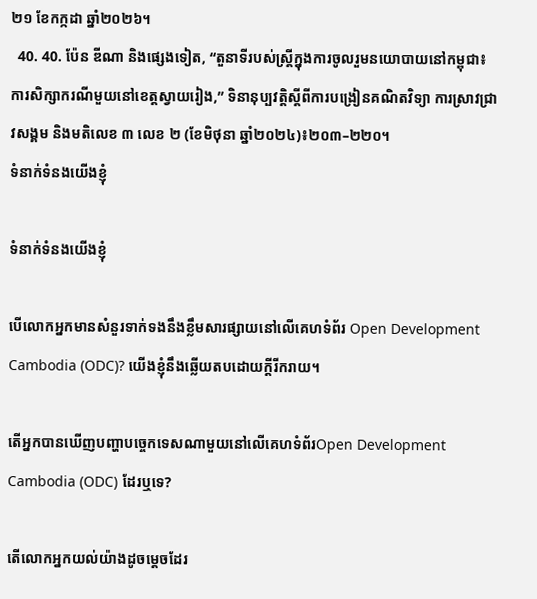២១ ខែកក្កដា ឆ្នាំ២០២៦។
  40. 40. ប៉ែន ឌីណា និងផ្សេងទៀត, “តួនាទីរបស់ស្ត្រីក្នុងការចូលរួមនយោបាយនៅកម្ពុជា៖ ការសិក្សាករណីមួយនៅខេត្តស្វាយរៀង,” ទិនានុប្បវត្តិស្តីពីការបង្រៀនគណិតវិទ្យា ការស្រាវជ្រាវសង្គម និងមតិលេខ ៣ លេខ ២ (ខែមិថុនា ឆ្នាំ២០២៤)៖២០៣–២២០។
ទំនាក់ទំនងយើងខ្ញុំ

ទំនាក់ទំនងយើងខ្ញុំ

បើលោកអ្នកមានសំនួរទាក់ទងនឹងខ្លឹមសារផ្សាយនៅលើគេហទំព័រ Open Development Cambodia (ODC)? យើងខ្ញុំនឹងឆ្លើយតបដោយក្តីរីករាយ។

តើអ្នកបានឃើញបញ្ហាបច្ចេកទេសណាមួយនៅលើគេហទំព័រOpen Development Cambodia (ODC) ដែរឬទេ?

តើលោកអ្នកយល់យ៉ាងដូចម្តេចដែរ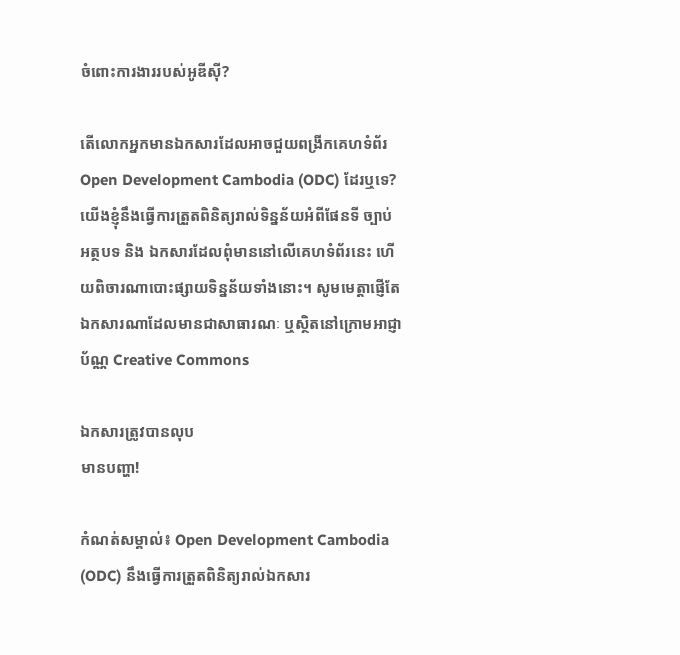ចំពោះការងាររបស់អូឌីស៊ី?

តើលោកអ្នកមានឯកសារដែលអាចជួយពង្រីកគេហទំព័រOpen Development Cambodia (ODC) ដែរឬទេ? យើងខ្ញុំនឹងធ្វើការត្រួតពិនិត្យរាល់ទិន្នន័យអំពីផែនទី ច្បាប់ អត្ថបទ និង ឯកសារដែលពុំមាននៅលើគេហទំព័រនេះ ហើយពិចារណាបោះផ្សាយទិន្នន័យទាំងនោះ។ សូមមេត្តាផ្ញើតែឯកសារណាដែលមានជាសាធារណៈ ឬស្ថិតនៅក្រោមអាជ្ញាប័ណ្ណ Creative Commons

ឯកសារត្រូវបានលុប
មានបញ្ហា!

កំណត់សម្គាល់៖ Open Development Cambodia (ODC) នឹងធ្វើការត្រួតពិនិត្យរាល់ឯកសារ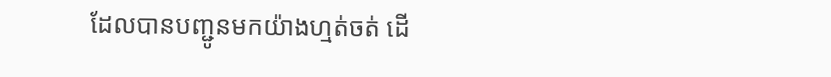ដែលបានបញ្ជូនមកយ៉ាងហ្មត់ចត់ ដើ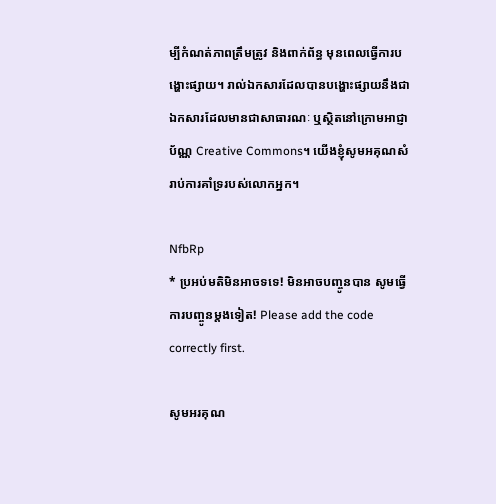ម្បីកំណត់ភាពត្រឹមត្រូវ និងពាក់ព័ន្ធ មុនពេលធ្វើការបង្ហោះផ្សាយ។ រាល់ឯកសារដែលបានបង្ហោះផ្សាយនឹងជាឯកសារដែលមានជាសាធារណៈ ឬស្ថិតនៅក្រោមអាជ្ញាប័ណ្ណ Creative Commons។ យើងខ្ញុំសូមអគុណសំរាប់ការគាំទ្ររបស់លោកអ្នក។

NfbRp
* ប្រអប់មតិមិនអាចទទេ! មិនអាចបញ្ចូនបាន សូមធ្វើការបញ្ចូនម្តងទៀត! Please add the code correctly first.

សូមអរគុណ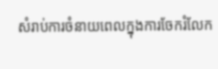សំរាប់ការចំនាយពេលក្នុងការចែករំលែក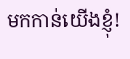មកកាន់យើងខ្ញុំ!